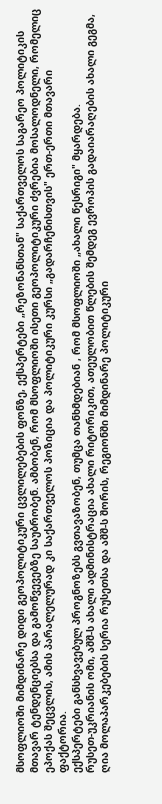მსოფლიოში მიმდინარე დიდი გეოპოლიტიკური ცვლილებების ფონზე, ექსპერტები „რეზონანსთან" საქართველოს საგარეო პოლიტიკის მთავარ ტენდენციებსა და გამოწვევებზე საუბრობენ. ამბობენ, რომ მსოფლიოში ისეთი გეოპოლიტიკური ძვრებია მოსალოდნელი, რომელიც ეპოქას შეცვლის, ამის პარალელურად კი საქართველოს პოზიცია და პოლიტიკური კურსი „გადარჩენისთვის" ერთ-ერთი მთავარი ფაქტორია.
ექსპერტები განსხვავებულ პროგნოზებს გვთავაზობენ, თუმცა თანხმდებიან , რომ მსოფლიოში „ახალი წესრიგი" მყარდება.
რუსეთ-უკრიანის ომი, აშშ-ს ახალი ადმინისტრაცია ახალი რიტორიკით, ათეულობით წლების შემდეგ ევროპის გადაიარაღების ახალი გეგმა, ღია მოლაპარკებების სერია რუსეთსა და აშშ-ს შორის, რეგიონში მიმდინარე პოლიტიკური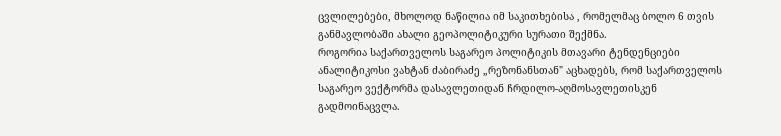ცვლილებები, მხოლოდ ნაწილია იმ საკითხებისა , რომელმაც ბოლო 6 თვის განმავლობაში ახალი გეოპოლიტიკური სურათი შექმნა.
როგორია საქართველოს საგარეო პოლიტიკის მთავარი ტენდენციები
ანალიტიკოსი ვახტან ძაბირაძე „რეზონანსთან" აცხადებს, რომ საქართველოს საგარეო ვექტორმა დასავლეთიდან ჩრდილო-აღმოსავლეთისკენ გადმოინაცვლა.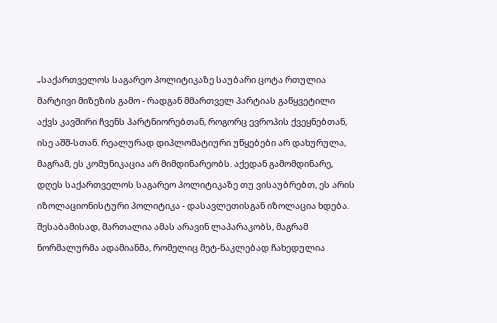„საქართველოს საგარეო პოლიტიკაზე საუბარი ცოტა რთულია მარტივი მიზეზის გამო - რადგან მმართველ პარტიას გაწყვეტილი აქვს კავშირი ჩვენს პარტნიორებთან, როგორც ევროპის ქვეყნებთან, ისე აშშ-სთან. რეალურად დიპლომატიური უწყებები არ დახურულა, მაგრამ, ეს კომუნიკაცია არ მიმდინარეობს. აქედან გამომდინარე, დღეს საქართველოს საგარეო პოლიტიკაზე თუ ვისაუბრებთ, ეს არის იზოლაციონისტური პოლიტიკა - დასავლეთისგან იზოლაცია ხდება.
შესაბამისად, მართალია ამას არავინ ლაპარაკობს, მაგრამ ნორმალურმა ადამიანმა, რომელიც მეტ-ნაკლებად ჩახედულია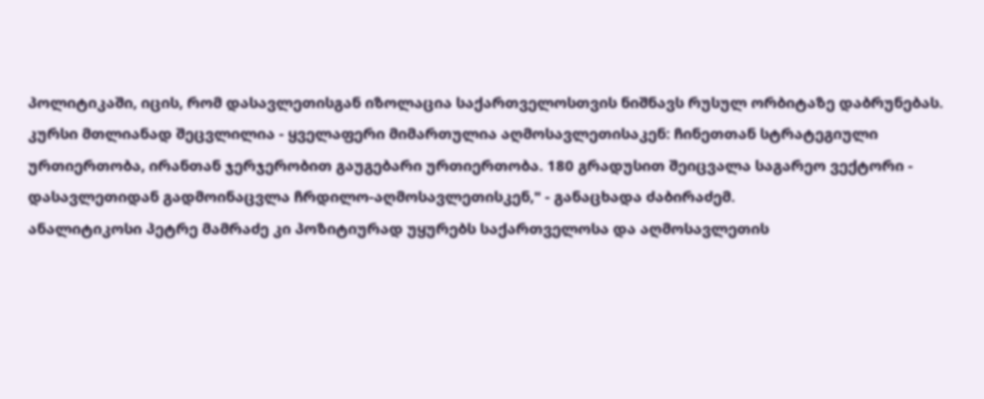პოლიტიკაში, იცის, რომ დასავლეთისგან იზოლაცია საქართველოსთვის ნიშნავს რუსულ ორბიტაზე დაბრუნებას.
კურსი მთლიანად შეცვლილია - ყველაფერი მიმართულია აღმოსავლეთისაკენ: ჩინეთთან სტრატეგიული ურთიერთობა, ირანთან ჯერჯერობით გაუგებარი ურთიერთობა. 180 გრადუსით შეიცვალა საგარეო ვექტორი - დასავლეთიდან გადმოინაცვლა ჩრდილო-აღმოსავლეთისკენ," - განაცხადა ძაბირაძემ.
ანალიტიკოსი პეტრე მამრაძე კი პოზიტიურად უყურებს საქართველოსა და აღმოსავლეთის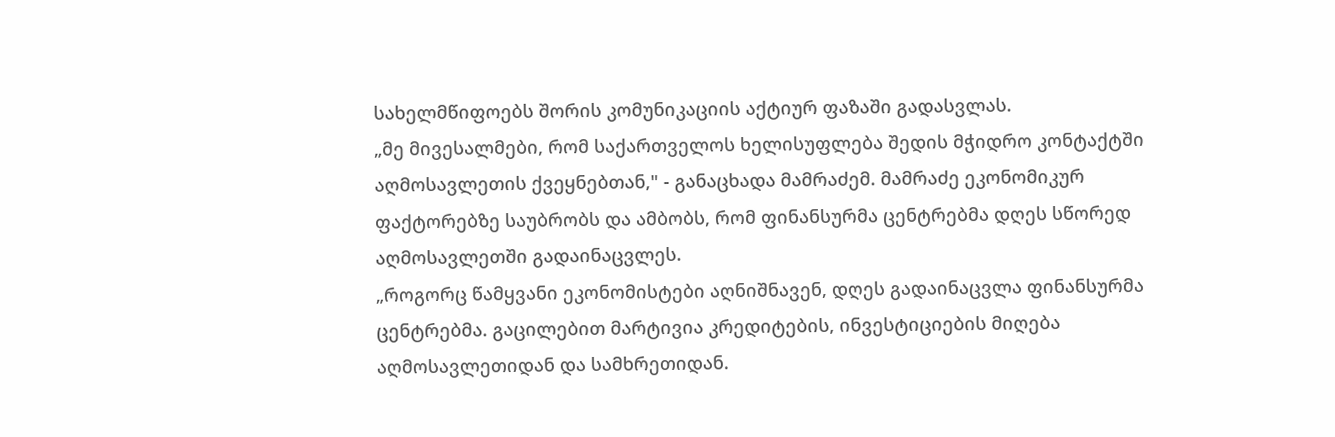სახელმწიფოებს შორის კომუნიკაციის აქტიურ ფაზაში გადასვლას.
„მე მივესალმები, რომ საქართველოს ხელისუფლება შედის მჭიდრო კონტაქტში აღმოსავლეთის ქვეყნებთან," - განაცხადა მამრაძემ. მამრაძე ეკონომიკურ ფაქტორებზე საუბრობს და ამბობს, რომ ფინანსურმა ცენტრებმა დღეს სწორედ აღმოსავლეთში გადაინაცვლეს.
„როგორც წამყვანი ეკონომისტები აღნიშნავენ, დღეს გადაინაცვლა ფინანსურმა ცენტრებმა. გაცილებით მარტივია კრედიტების, ინვესტიციების მიღება აღმოსავლეთიდან და სამხრეთიდან.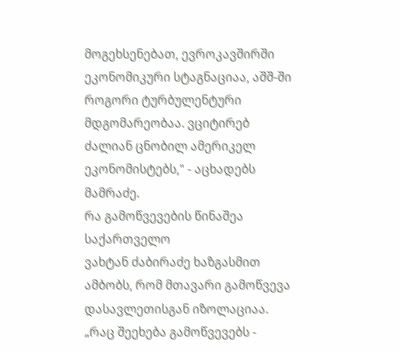მოგეხსენებათ, ევროკავშირში ეკონომიკური სტაგნაციაა, აშშ-ში როგორი ტურბულენტური მდგომარეობაა. ვციტირებ ძალიან ცნობილ ამერიკელ ეკონომისტებს," - აცხადებს მამრაძე.
რა გამოწვევების წინაშეა საქართველო
ვახტან ძაბირაძე ხაზგასმით ამბობს, რომ მთავარი გამოწვევა დასავლეთისგან იზოლაციაა.
„რაც შეეხება გამოწვევებს -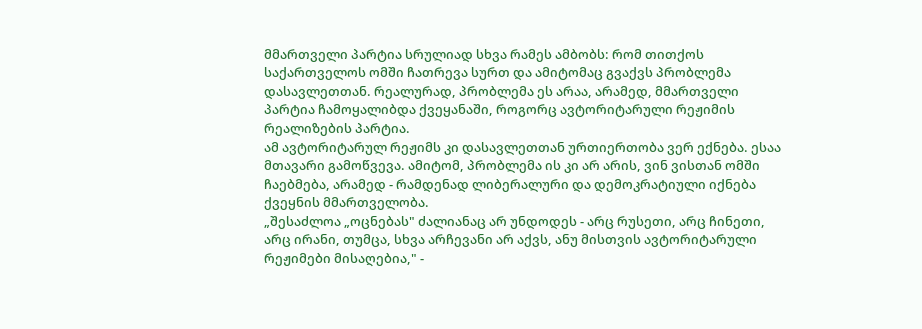მმართველი პარტია სრულიად სხვა რამეს ამბობს: რომ თითქოს საქართველოს ომში ჩათრევა სურთ და ამიტომაც გვაქვს პრობლემა დასავლეთთან. რეალურად, პრობლემა ეს არაა, არამედ, მმართველი პარტია ჩამოყალიბდა ქვეყანაში, როგორც ავტორიტარული რეჟიმის რეალიზების პარტია.
ამ ავტორიტარულ რეჟიმს კი დასავლეთთან ურთიერთობა ვერ ექნება. ესაა მთავარი გამოწვევა. ამიტომ, პრობლემა ის კი არ არის, ვინ ვისთან ომში ჩაებმება, არამედ - რამდენად ლიბერალური და დემოკრატიული იქნება ქვეყნის მმართველობა.
„შესაძლოა „ოცნებას" ძალიანაც არ უნდოდეს - არც რუსეთი, არც ჩინეთი, არც ირანი, თუმცა, სხვა არჩევანი არ აქვს, ანუ მისთვის ავტორიტარული რეჟიმები მისაღებია," -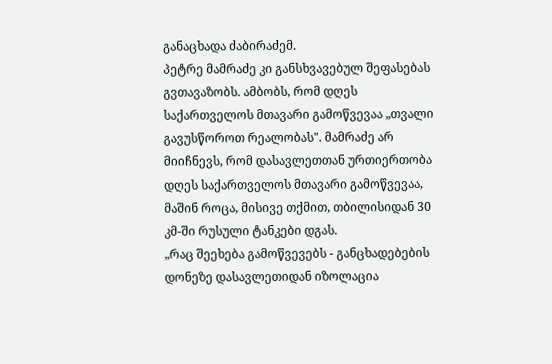განაცხადა ძაბირაძემ.
პეტრე მამრაძე კი განსხვავებულ შეფასებას გვთავაზობს. ამბობს, რომ დღეს საქართველოს მთავარი გამოწვევაა „თვალი გავუსწოროთ რეალობას". მამრაძე არ მიიჩნევს, რომ დასავლეთთან ურთიერთობა დღეს საქართველოს მთავარი გამოწვევაა, მაშინ როცა, მისივე თქმით, თბილისიდან 30 კმ-ში რუსული ტანკები დგას.
„რაც შეეხება გამოწვევებს - განცხადებების დონეზე დასავლეთიდან იზოლაცია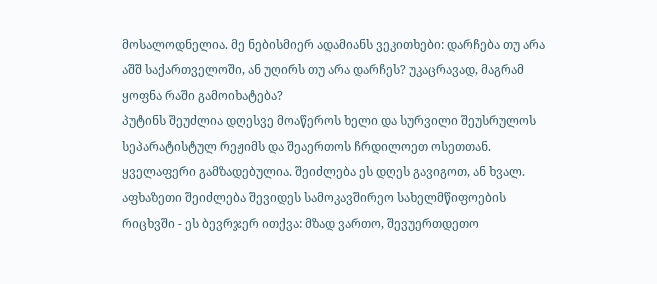მოსალოდნელია. მე ნებისმიერ ადამიანს ვეკითხები: დარჩება თუ არა აშშ საქართველოში, ან უღირს თუ არა დარჩეს? უკაცრავად, მაგრამ ყოფნა რაში გამოიხატება?
პუტინს შეუძლია დღესვე მოაწეროს ხელი და სურვილი შეუსრულოს სეპარატისტულ რეჟიმს და შეაერთოს ჩრდილოეთ ოსეთთან. ყველაფერი გამზადებულია. შეიძლება ეს დღეს გავიგოთ, ან ხვალ. აფხაზეთი შეიძლება შევიდეს სამოკავშირეო სახელმწიფოების რიცხვში - ეს ბევრჯერ ითქვა: მზად ვართო, შევუერთდეთო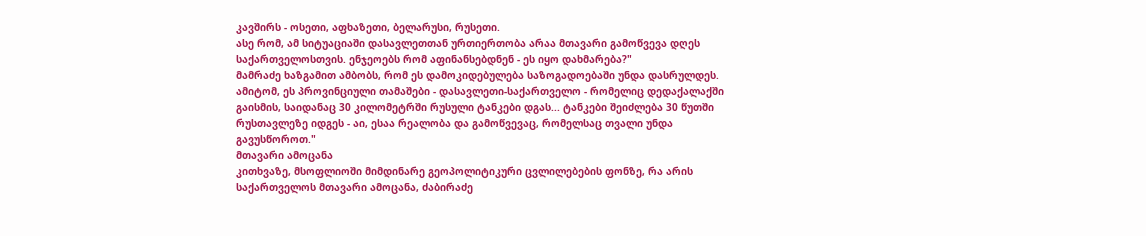კავშირს - ოსეთი, აფხაზეთი, ბელარუსი, რუსეთი.
ასე რომ, ამ სიტუაციაში დასავლეთთან ურთიერთობა არაა მთავარი გამოწვევა დღეს საქართველოსთვის. ენჯეოებს რომ აფინანსებდნენ - ეს იყო დახმარება?"
მამრაძე ხაზგამით ამბობს, რომ ეს დამოკიდებულება საზოგადოებაში უნდა დასრულდეს.
ამიტომ, ეს პროვინციული თამაშები - დასავლეთი-საქართველო - რომელიც დედაქალაქში გაისმის, საიდანაც 30 კილომეტრში რუსული ტანკები დგას... ტანკები შეიძლება 30 წუთში რუსთავლეზე იდგეს - აი, ესაა რეალობა და გამოწვევაც, რომელსაც თვალი უნდა გავუსწოროთ."
მთავარი ამოცანა
კითხვაზე, მსოფლიოში მიმდინარე გეოპოლიტიკური ცვლილებების ფონზე, რა არის საქართველოს მთავარი ამოცანა, ძაბირაძე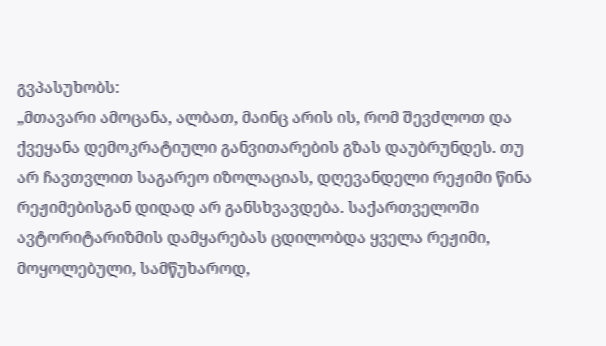გვპასუხობს:
„მთავარი ამოცანა, ალბათ, მაინც არის ის, რომ შევძლოთ და ქვეყანა დემოკრატიული განვითარების გზას დაუბრუნდეს. თუ არ ჩავთვლით საგარეო იზოლაციას, დღევანდელი რეჟიმი წინა რეჟიმებისგან დიდად არ განსხვავდება. საქართველოში ავტორიტარიზმის დამყარებას ცდილობდა ყველა რეჟიმი, მოყოლებული, სამწუხაროდ,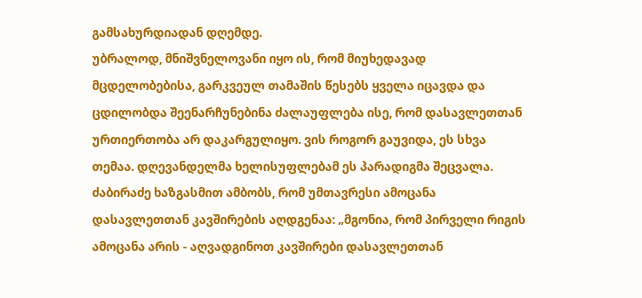გამსახურდიადან დღემდე.
უბრალოდ, მნიშვნელოვანი იყო ის, რომ მიუხედავად მცდელობებისა, გარკვეულ თამაშის წესებს ყველა იცავდა და ცდილობდა შეენარჩუნებინა ძალაუფლება ისე, რომ დასავლეთთან ურთიერთობა არ დაკარგულიყო. ვის როგორ გაუვიდა, ეს სხვა თემაა. დღევანდელმა ხელისუფლებამ ეს პარადიგმა შეცვალა.
ძაბირაძე ხაზგასმით ამბობს, რომ უმთავრესი ამოცანა დასავლეთთან კავშირების აღდგენაა: „მგონია, რომ პირველი რიგის ამოცანა არის - აღვადგინოთ კავშირები დასავლეთთან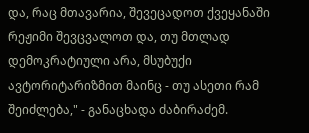და, რაც მთავარია, შევეცადოთ ქვეყანაში რეჟიმი შევცვალოთ და, თუ მთლად დემოკრატიული არა, მსუბუქი ავტორიტარიზმით მაინც - თუ ასეთი რამ შეიძლება," - განაცხადა ძაბირაძემ.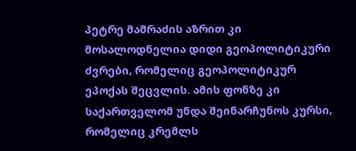პეტრე მამრაძის აზრით კი მოსალოდნელია დიდი გეოპოლიტიკური ძვრები, რომელიც გეოპოლიტიკურ ეპოქას შეცვლის. ამის ფონზე კი საქართველომ უნდა შეინარჩუნოს კურსი, რომელიც კრემლს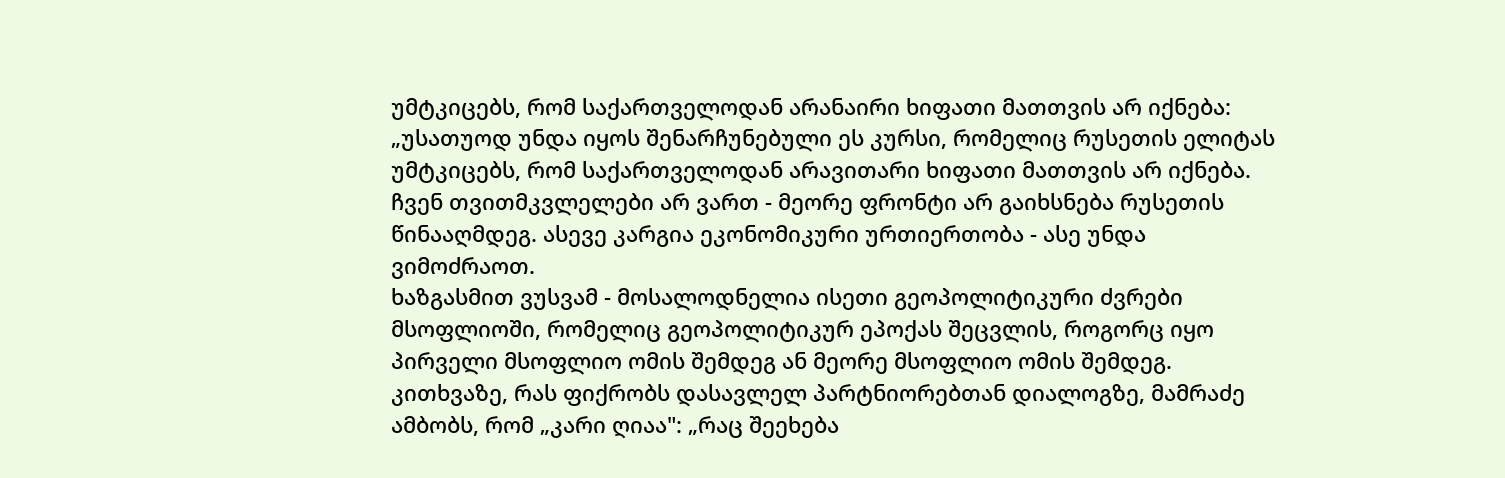უმტკიცებს, რომ საქართველოდან არანაირი ხიფათი მათთვის არ იქნება:
„უსათუოდ უნდა იყოს შენარჩუნებული ეს კურსი, რომელიც რუსეთის ელიტას უმტკიცებს, რომ საქართველოდან არავითარი ხიფათი მათთვის არ იქნება. ჩვენ თვითმკვლელები არ ვართ - მეორე ფრონტი არ გაიხსნება რუსეთის წინააღმდეგ. ასევე კარგია ეკონომიკური ურთიერთობა - ასე უნდა ვიმოძრაოთ.
ხაზგასმით ვუსვამ - მოსალოდნელია ისეთი გეოპოლიტიკური ძვრები მსოფლიოში, რომელიც გეოპოლიტიკურ ეპოქას შეცვლის, როგორც იყო პირველი მსოფლიო ომის შემდეგ ან მეორე მსოფლიო ომის შემდეგ.
კითხვაზე, რას ფიქრობს დასავლელ პარტნიორებთან დიალოგზე, მამრაძე ამბობს, რომ „კარი ღიაა": „რაც შეეხება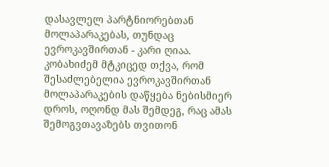დასავლელ პარტნიორებთან მოლაპარაკებას, თუნდაც ევროკავშირთან - კარი ღიაა. კობახიძემ მტკიცედ თქვა, რომ შესაძლებელია ევროკავშირთან მოლაპარაკების დაწყება ნებისმიერ დროს, ოღონდ მას შემდეგ, რაც ამას შემოგვთავაზებს თვითონ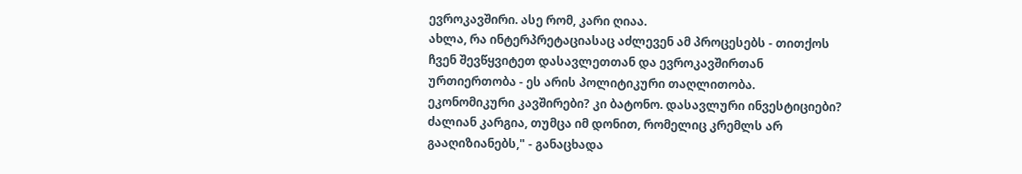ევროკავშირი. ასე რომ, კარი ღიაა.
ახლა, რა ინტერპრეტაციასაც აძლევენ ამ პროცესებს - თითქოს ჩვენ შევწყვიტეთ დასავლეთთან და ევროკავშირთან ურთიერთობა - ეს არის პოლიტიკური თაღლითობა.
ეკონომიკური კავშირები? კი ბატონო. დასავლური ინვესტიციები? ძალიან კარგია, თუმცა იმ დონით, რომელიც კრემლს არ გააღიზიანებს," - განაცხადა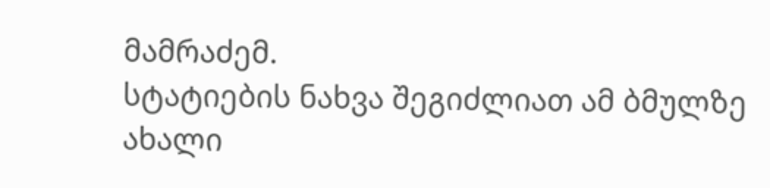მამრაძემ.
სტატიების ნახვა შეგიძლიათ ამ ბმულზე
ახალი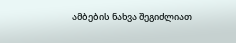ამბების ნახვა შეგიძლიათ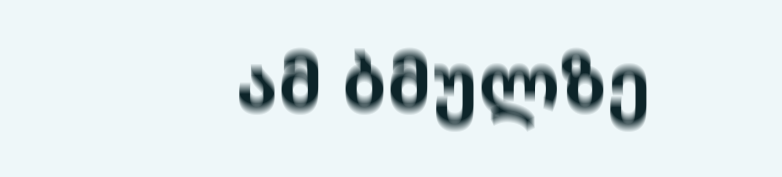ამ ბმულზე